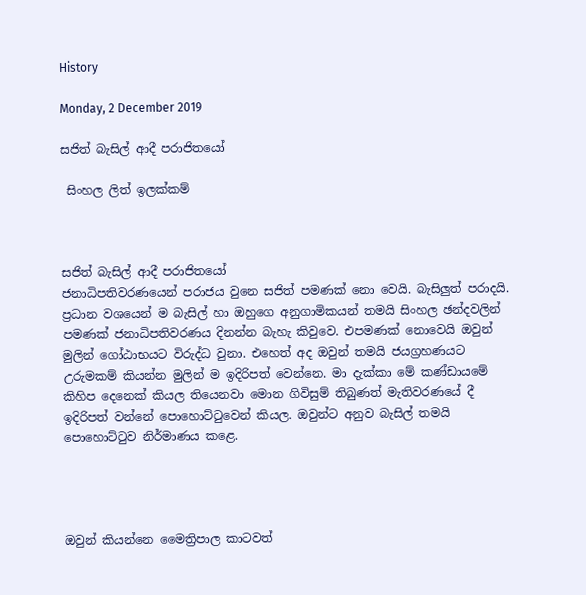History

Monday, 2 December 2019

සජිත් බැසිල් ආදී පරාජිතයෝ

 සිංහල ලිත් ඉලක්කම්



සජිත් බැසිල් ආදී පරාජිතයෝ
ජනාධිපතිවරණයෙන් පරාජය වුනෙ සජිත් පමණක් නො වෙයි. බැසිලුත් පරාදයි. ප්‍රධාන වශයෙන් ම බැසිල් හා ඔහුගෙ අනුගාමිකයන් තමයි සිංහල ඡන්දවලින් පමණක් ජනාධිපතිවරණය දිනන්න බැහැ කිවුවෙ. එපමණක් නොවෙයි ඔවුන් මුලින් ගෝඨාභයට විරුද්ධ වුනා. එහෙත් අද ඔවුන් තමයි ජයග්‍රහණයට උරුමකම් කියන්න මුලින් ම ඉදිරිපත් වෙන්නෙ. මා දැක්කා මේ කණ්ඩායමේ කිහිප දෙනෙක් කියල තියෙනවා මොන ගිවිසුම් තිබුණත් මැතිවරණයේ දී ඉදිරිපත් වන්නේ පොහොට්ටුවෙන් කියල. ඔවුන්ට අනුව බැසිල් තමයි පොහොට්ටුව නිර්මාණය කළෙ.




ඔවුන් කියන්නෙ මෛත්‍රිපාල කාටවත්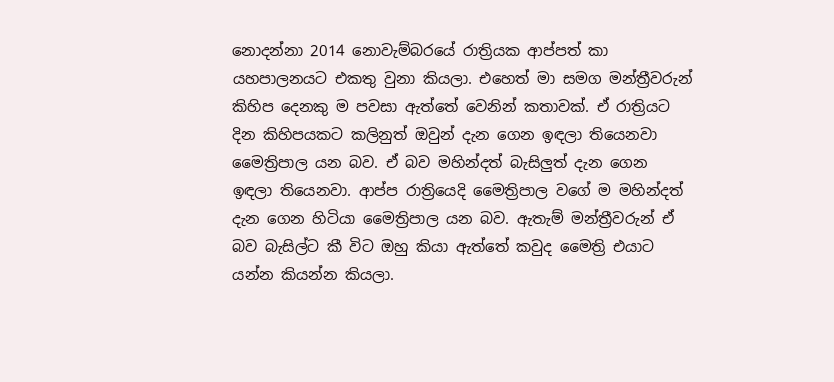නොදන්නා 2014 නොවැම්බරයේ රාත්‍රියක ආප්පත් කා යහපාලනයට එකතු වුනා කියලා. එහෙත් මා සමග මන්ත්‍රීවරුන් කිහිප දෙනකු ම පවසා ඇත්තේ වෙනින් කතාවක්. ඒ රාත්‍රියට දින කිහිපයකට කලිනුත් ඔවුන් දැන ගෙන ඉඳලා තියෙනවා මෛත්‍රිපාල යන බව. ඒ බව මහින්දත් බැසිලුත් දැන ගෙන ඉඳලා තියෙනවා. ආප්ප රාත්‍රියෙදි මෛත්‍රිපාල වගේ ම මහින්දත් දැන ගෙන හිටියා මෛත්‍රිපාල යන බව. ඇතැම් මන්ත්‍රීවරුන් ඒ බව බැසිල්ට කී විට ඔහු කියා ඇත්තේ කවුද මෛත්‍රි එයාට යන්න කියන්න කියලා.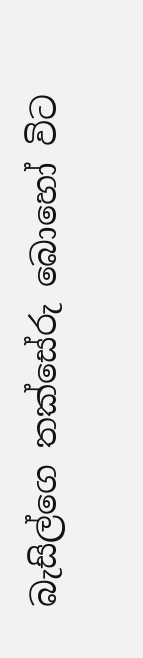බැසිල්ගෙ තක්සේරු බොහෝ විට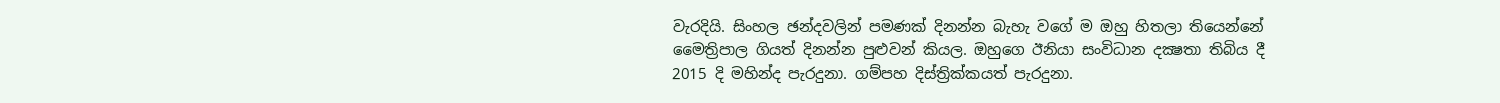වැරදියි. සිංහල ඡන්දවලින් පමණක් දිනන්න බැහැ වගේ ම ඔහු හිතලා තියෙන්නේ මෛත්‍රිපාල ගියත් දිනන්න පුළුවන් කියල. ඔහුගෙ ඊනියා සංවිධාන දක්‍ෂතා තිබිය දී 2015 දි මහින්ද පැරදුනා. ගම්පහ දිස්ත්‍රික්කයත් පැරදුනා.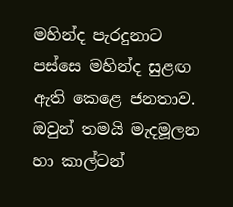මහින්ද පැරදුනාට පස්සෙ මහින්ද සුළඟ ඇති කෙළෙ ජනතාව. ඔවුන් තමයි මැදමූලන හා කාල්ටන්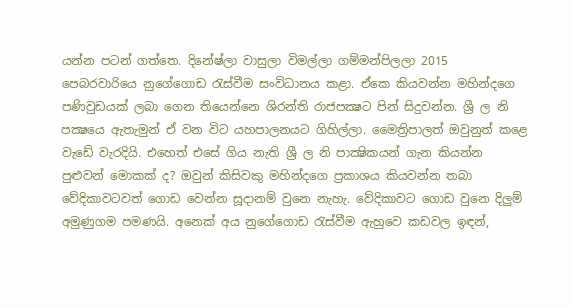යන්න පටන් ගත්තෙ. දිනේෂ්ලා වාසුලා විමල්ලා ගම්මන්පිලලා 2015 පෙබරවාරියෙ නුගේගොඩ රැස්වීම සංවිධානය කළා. ඒකෙ කියවන්න මහින්දගෙ පණිවුඩයක් ලබා ගෙන තියෙන්නෙ ශිරන්ති රාජපක්‍ෂට පින් සිදුවන්න. ශ්‍රී ල නි පක්‍ෂයෙ ඇතැමුන් ඒ වන විට යහපාලනයට ගිහිල්ලා. මෛත්‍රිපාලත් ඔවුනුත් කළෙ වැඩේ වැරදියි. එහෙත් එසේ ගිය නැති ශ්‍රී ල නි පාක්‍ෂිකයන් ගැන කියන්න පුළුවන් මොකක් ද? ඔවුන් කිසිවකු මහින්දගෙ ප්‍රකාශය කියවන්න තබා වේදිකාවටවත් ගොඩ වෙන්න සූදානම් වුනෙ නැහැ. වේදිකාවට ගොඩ වුනෙ දිලුම් අමුණුගම පමණයි. අනෙක් අය නුගේගොඩ රැස්වීම ඇහුවෙ කඩවල ඉඳන්,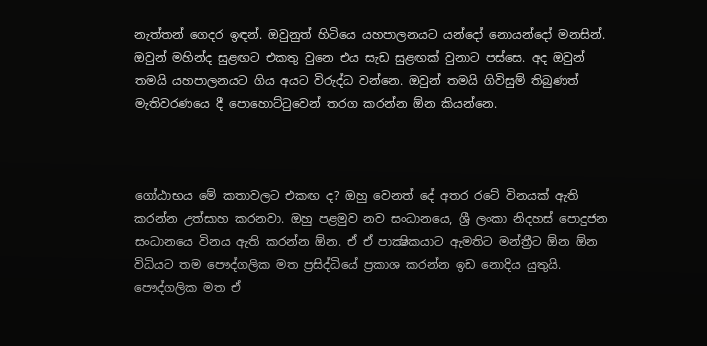නැත්තන් ගෙදර ඉඳන්. ඔවුනුත් හිටියෙ යහපාලනයට යන්දෝ නොයන්දෝ මනසින්. ඔවුන් මහින්ද සුළඟට එකතු වුනෙ එය සැඩ සුළඟක් වුනාට පස්සෙ. අද ඔවුන් තමයි යහපාලනයට ගිය අයට විරුද්ධ වන්නෙ. ඔවුන් තමයි ගිවිසුම් තිබුණත් මැතිවරණයෙ දී පොහොට්ටුවෙන් තරග කරන්න ඕන කියන්නෙ.



ගෝඨාභය මේ කතාවලට එකඟ ද? ඔහු වෙනත් දේ අතර රටේ විනයක් ඇති කරන්න උත්සාහ කරනවා. ඔහු පළමුව නව සංධානයෙ, ශ්‍රී ලංකා නිදහස් පොදුජන සංධානයෙ විනය ඇති කරන්න ඕන. ඒ ඒ පාක්‍ෂිකයාට ඇමතිට මන්ත්‍රීට ඕන ඕන විධියට තම පෞද්ගලික මත ප්‍රසිද්ධියේ ප්‍රකාශ කරන්න ඉඩ නොදිය යුතුයි. පෞද්ගලික මත ඒ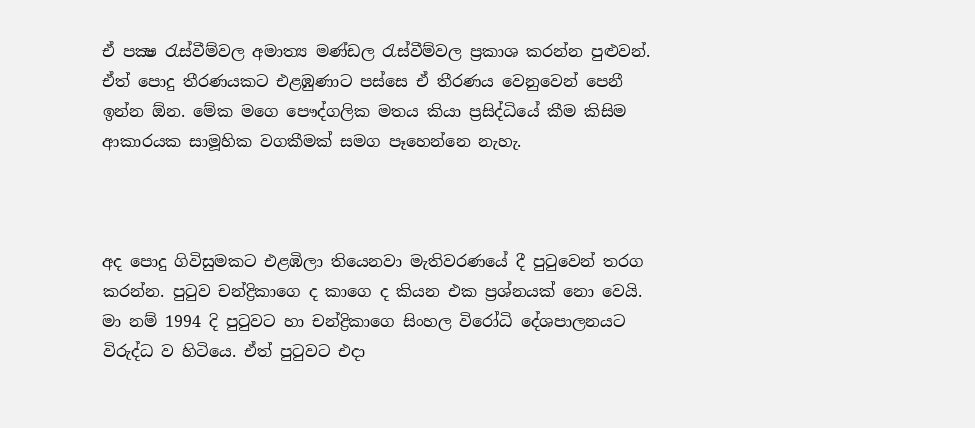ඒ පක්‍ෂ රැස්වීම්වල අමාත්‍ය මණ්ඩල රැස්වීම්වල ප්‍රකාශ කරන්න පුළුවන්. ඒත් පොදු තීරණයකට එළඹුණාට පස්සෙ ඒ තීරණය වෙනුවෙන් පෙනී ඉන්න ඕන. මේක මගෙ පෞද්ගලික මතය කියා ප්‍රසිද්ධියේ කීම කිසිම ආකාරයක සාමූහික වගකීමක් සමග පෑහෙන්නෙ නැහැ.



අද පොදු ගිවිසුමකට එළඹිලා තියෙනවා මැතිවරණයේ දී පුටුවෙන් තරග කරන්න. පුටුව චන්ද්‍රිකාගෙ ද කාගෙ ද කියන එක ප්‍රශ්නයක් නො වෙයි. මා නම් 1994 දි පුටුවට හා චන්ද්‍රිකාගෙ සිංහල විරෝධි දේශපාලනයට විරුද්ධ ව හිටියෙ. ඒත් පුටුවට එදා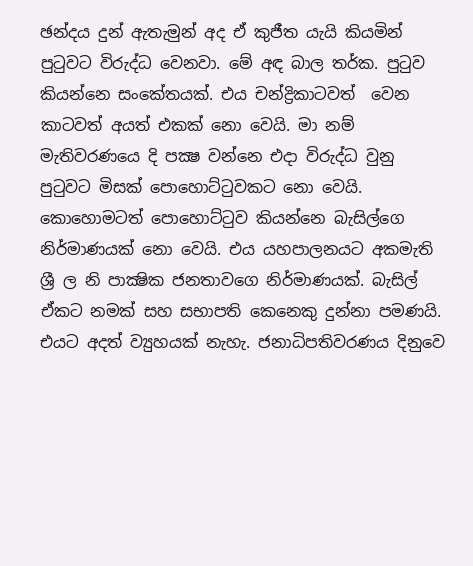ඡන්දය දුන් ඇතැමුන් අද ඒ කුජීත යැයි කියමින් පුටුවට විරුද්ධ වෙනවා. මේ අඳ බාල තර්ක. පුටුව කියන්නෙ සංකේතයක්. එය චන්ද්‍රිකාටවත්  වෙන කාටවත් අයත් එකක් නො වෙයි. මා නම් මැතිවරණයෙ දි පක්‍ෂ වන්නෙ එදා විරුද්ධ වුනු පුටුවට මිසක් පොහොට්ටුවකට නො වෙයි. කොහොමටත් පොහොට්ටුව කියන්නෙ බැසිල්ගෙ නිර්මාණයක් නො වෙයි. එය යහපාලනයට අකමැති ශ්‍රී ල නි පාක්‍ෂික ජනතාවගෙ නිර්මාණයක්. බැසිල් ඒකට නමක් සහ සභාපති කෙනෙකු දුන්නා පමණයි. එයට අදත් ව්‍යුහයක් නැහැ. ජනාධිපතිවරණය දිනුවෙ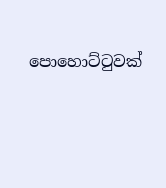පොහොට්ටුවක්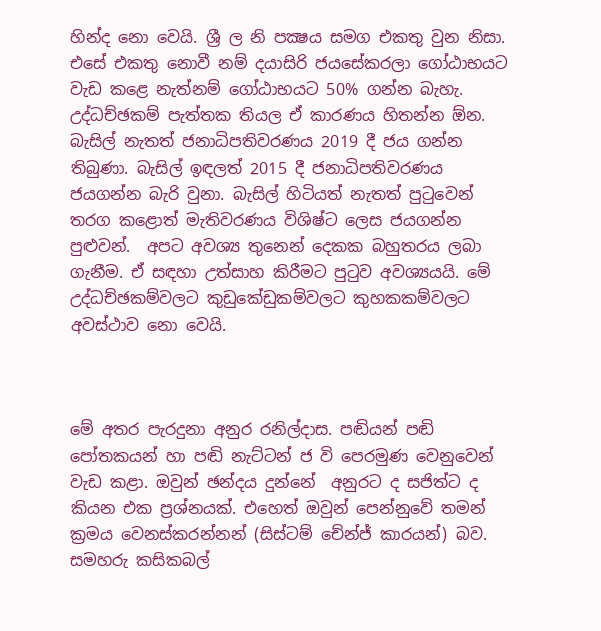හින්ද නො වෙයි. ශ්‍රී ල නි පක්‍ෂය සමග එකතු වුන නිසා. එසේ එකතු නොවී නම් දයාසිරි ජයසේකරලා ගෝඨාභයට වැඩ කළෙ නැත්නම් ගෝඨාභයට 50% ගන්න බැහැ. උද්ධච්ඡකම් පැත්තක තියල ඒ කාරණය හිතන්න ඕන. බැසිල් නැතත් ජනාධිපතිවරණය 2019 දී ජය ගන්න තිබුණා. බැසිල් ඉඳලත් 2015 දී ජනාධිපතිවරණය ජයගන්න බැරි වුනා. බැසිල් හිටියත් නැතත් පුටුවෙන් තරග කළොත් මැතිවරණය විශිෂ්ට ලෙස ජයගන්න පුළුවන්.  අපට අවශ්‍ය තුනෙන් දෙකක බහුතරය ලබා ගැනීම. ඒ සඳහා උත්සාහ කිරීමට පුටුව අවශ්‍යයයි. මේ උද්ධච්ඡකම්වලට කුඩුකේඩුකම්වලට කුහකකම්වලට අවස්ථාව නො වෙයි.



මේ අතර පැරදුනා අනුර රනිල්දාස. පඬියන් පඬි පෝතකයන් හා පඬි නැට්ටන් ජ වි පෙරමුණ වෙනුවෙන් වැඩ කළා. ඔවුන් ඡන්දය දුන්නේ  අනුරට ද සජිත්ට ද කියන එක ප්‍රශ්නයක්. එහෙත් ඔවුන් පෙන්නුවේ තමන් ක්‍රමය වෙනස්කරන්නන් (සිස්ටම් චේන්ජ් කාරයන්) බව. සමහරු කසිකබල්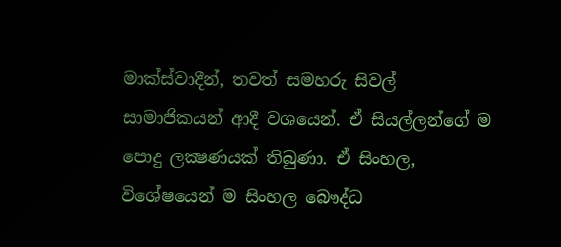මාක්ස්වාදීන්, තවත් සමහරු සිවල් සාමාජිකයන් ආදී වශයෙන්. ඒ සියල්ලන්ගේ ම පොදු ලක්‍ෂණයක් තිබුණා. ඒ සිංහල, විශේෂයෙන් ම සිංහල බෞද්ධ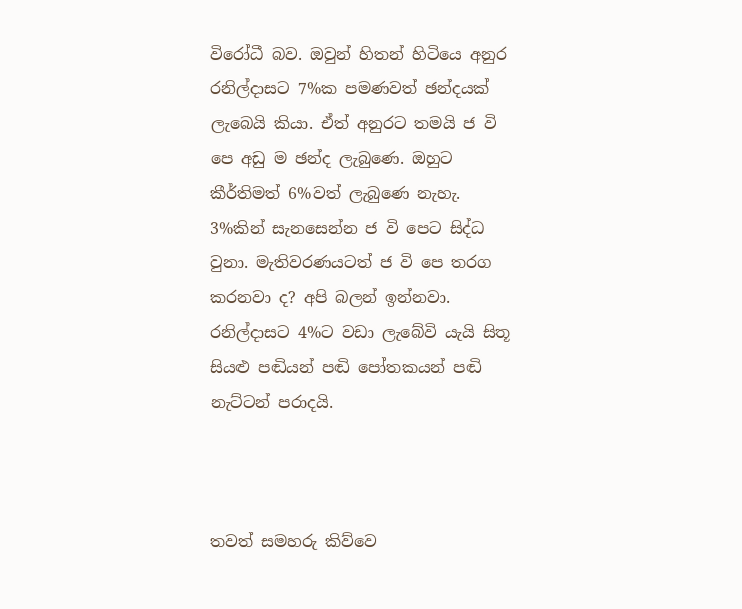විරෝධී බව. ඔවුන් හිතන් හිටියෙ අනුර රනිල්දාසට 7%ක පමණවත් ඡන්දයක් ලැබෙයි කියා. ඒත් අනුරට තමයි ජ වි පෙ අඩු ම ඡන්ද ලැබුණෙ. ඔහුට කීර්තිමත් 6%වත් ලැබුණෙ නැහැ. 3%කින් සැනසෙන්න ජ වි පෙට සිද්ධ වුනා. මැතිවරණයටත් ජ වි පෙ තරග කරනවා ද? අපි බලන් ඉන්නවා. රනිල්දාසට 4%ට වඩා ලැබේවි යැයි සිතූ සියළු පඬියන් පඬි පෝතකයන් පඬි නැට්ටන් පරාදයි.



තවත් සමහරු කිව්වෙ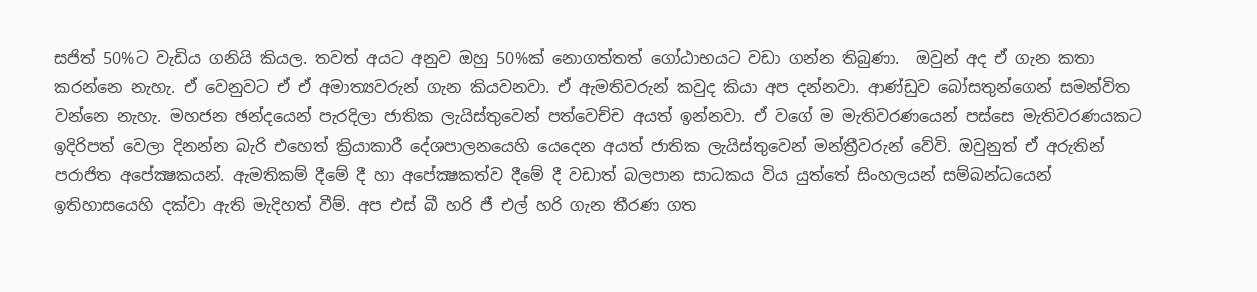සජිත් 50%ට වැඩිය ගනියි කියල. තවත් අයට අනුව ඔහු 50%ක් නොගත්තත් ගෝඨාභයට වඩා ගන්න තිබුණා.  ඔවුන් අද ඒ ගැන කතා කරන්නෙ නැහැ. ඒ වෙනුවට ඒ ඒ අමාත්‍යවරුන් ගැන කියවනවා. ඒ ඇමතිවරුන් කවුද කියා අප දන්නවා. ආණ්ඩුව බෝසතුන්ගෙන් සමන්විත වන්නෙ නැහැ. මහජන ඡන්දයෙන් පැරදිලා ජාතික ලැයිස්තුවෙන් පත්වෙච්ච අයත් ඉන්නවා. ඒ වගේ ම මැතිවරණයෙන් පස්සෙ මැතිවරණයකට ඉදිරිපත් වෙලා දිනන්න බැරි එහෙත් ක්‍රියාකාරී දේශපාලනයෙහි යෙදෙන අයත් ජාතික ලැයිස්තුවෙන් මන්ත්‍රීවරුන් වේවි. ඔවුනුත් ඒ අරුතින් පරාජිත අපේක්‍ෂකයන්. ඇමතිකම් දීමේ දී හා අපේක්‍ෂකත්ව දීමේ දී වඩාත් බලපාන සාධකය විය යුත්තේ සිංහලයන් සම්බන්ධයෙන් ඉතිහාසයෙහි දක්වා ඇති මැදිහත් වීම්. අප එස් බී හරි ජී එල් හරි ගැන තීරණ ගත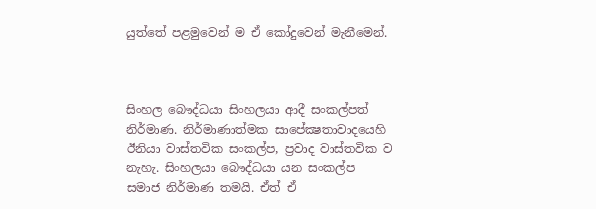යුත්තේ පළමුවෙන් ම ඒ කෝදුවෙන් මැනීමෙන්.



සිංහල බෞද්ධයා සිංහලයා ආදී සංකල්පත් නිර්මාණ. නිර්මාණාත්මක සාපේක්‍ෂතාවාදයෙහි ඊනියා වාස්තවික සංකල්ප, ප්‍රවාද වාස්තවික ව නැහැ. සිංහලයා බෞද්ධයා යන සංකල්ප සමාජ නිර්මාණ තමයි. ඒත් ඒ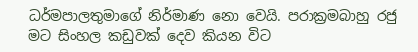ධර්මපාලතුමාගේ නිර්මාණ නො වෙයි. පරාක්‍රමබාහු රජු මට සිංහල කඩුවක් දෙව කියන විට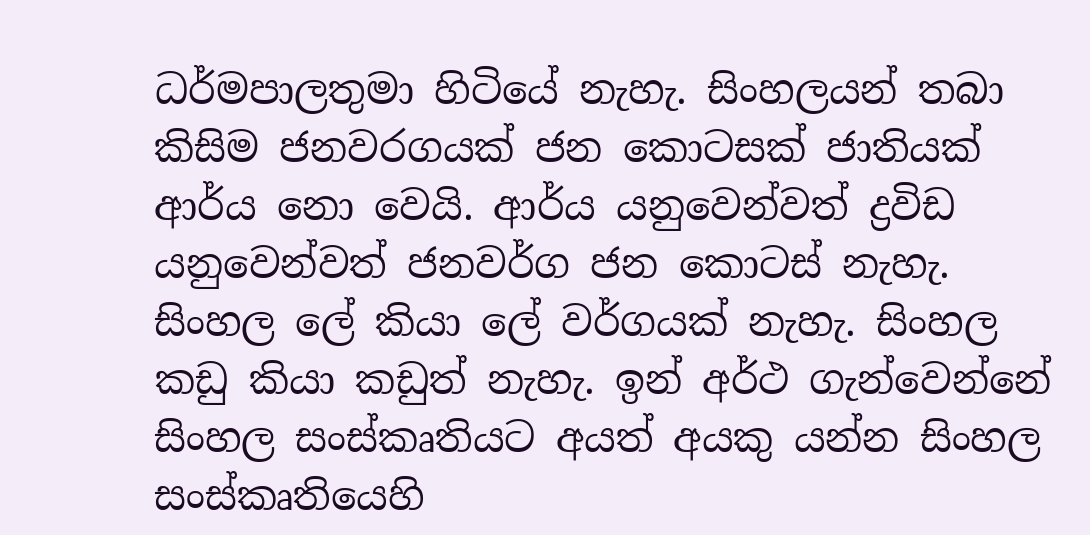ධර්මපාලතුමා හිටියේ නැහැ. සිංහලයන් තබා කිසිම ජනවරගයක් ජන කොටසක් ජාතියක් ආර්ය නො වෙයි. ආර්ය යනුවෙන්වත් ද්‍රවිඩ යනුවෙන්වත් ජනවර්ග ජන කොටස් නැහැ. සිංහල ලේ කියා ලේ වර්ගයක් නැහැ. සිංහල කඩු කියා කඩුත් නැහැ. ඉන් අර්ථ ගැන්වෙන්නේ සිංහල සංස්කෘතියට අයත් අයකු යන්න සිංහල සංස්කෘතියෙහි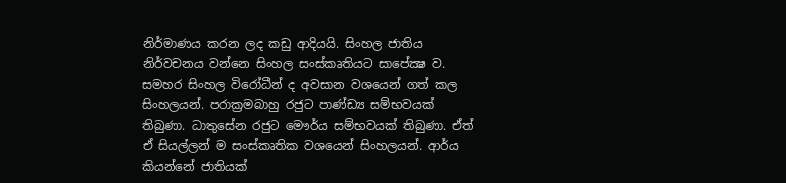නිර්මාණය කරන ලද කඩු ආදියයි. සිංහල ජාතිය නිර්වචනය වන්නෙ සිංහල සංස්කෘතියට සාපේක්‍ෂ ව. සමහර සිංහල විරෝධීන් ද අවසාන වශයෙන් ගත් කල සිංහලයන්. පරාක්‍රමබාහු රජුට පාණ්ඩ්‍ය සම්භවයක් තිබුණා. ධාතුසේන රජුට මෞර්ය සම්භවයක් තිබුණා. ඒත් ඒ සියල්ලන් ම සංස්කෘතික වශයෙන් සිංහලයන්. ආර්ය කියන්නේ ජාතියක්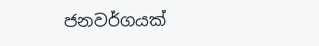ජනවර්ගයක්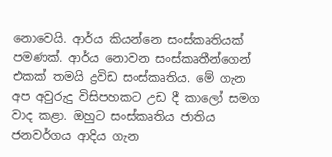නොවෙයි. ආර්ය කියන්නෙ සංස්කෘතියක් පමණක්. ආර්ය නොවන සංස්කෘතීන්ගෙන් එකක් තමයි ද්‍රවිඩ සංස්කෘතිය. මේ ගැන අප අවුරුදු විසිපහකට උඩ දී කාලෝ සමග වාද කළා. ඔහුට සංස්කෘතිය ජාතිය ජනවර්ගය ආදිය ගැන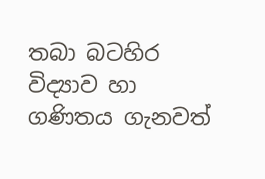තබා බටහිර විද්‍යාව හා ගණිතය ගැනවත්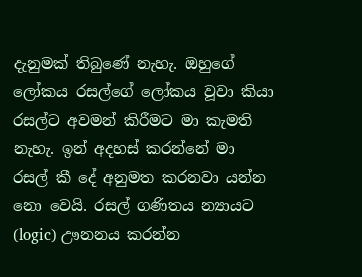දැනුමක් තිබුණේ නැහැ. ඔහුගේ ලෝකය රසල්ගේ ලෝකය වූවා කියා රසල්ට අවමන් කිරීමට මා කැමති නැහැ. ඉන් අදහස් කරන්නේ මා රසල් කී දේ අනුමත කරනවා යන්න නො වෙයි. රසල් ගණිතය න්‍යායට (logic) ඌනනය කරන්න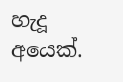හැදූ අයෙක්.